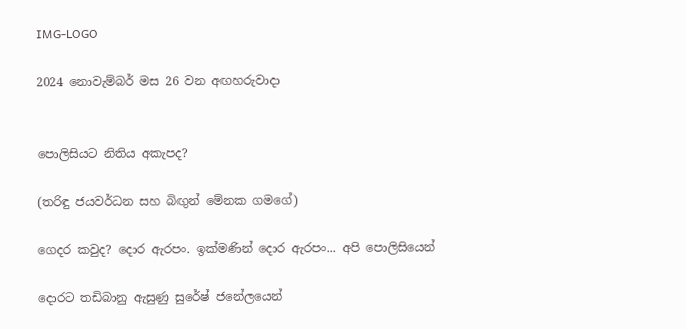IMG-LOGO

2024 නොවැම්බර් මස 26 වන අඟහරුවාදා


පොලිසියට නිතිය අකැපද?

(තරිඳු ජයවර්ධන සහ බිඟුන් මේනක ගමගේ)

ගෙදර කවුද? දොර ඇරපං. ඉක්මණින් දොර ඇරපං... අපි පොලිසියෙන්

දොරට තඩිබානු ඇසුණු සුරේෂ් ජනේලයෙන්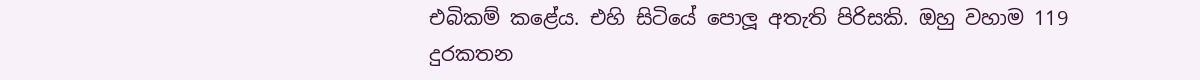එබිකම් කළේය. එහි සිටියේ පොලූ අතැති පිරිසකි. ඔහු වහාම 119 දුරකතන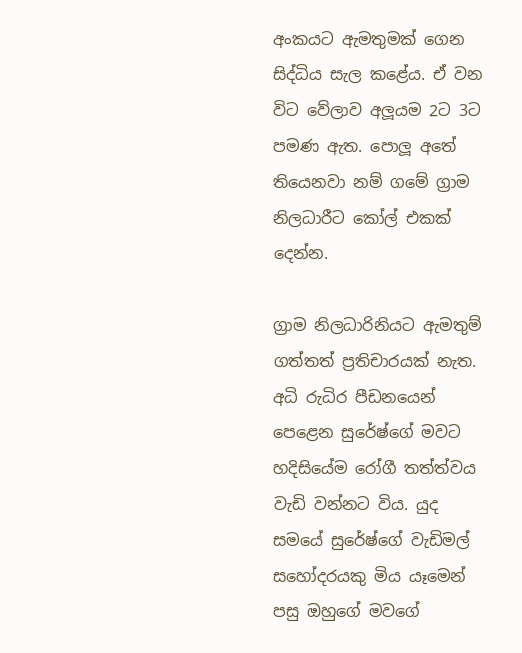අංකයට ඇමතුමක් ගෙන සිද්ධිය සැල කළේය. ඒ වන විට වේලාව අලූයම 2ට 3ට පමණ ඇත. පොලූ අතේ තියෙනවා නම් ගමේ ග්‍රාම නිලධාරීට කෝල් එකක් දෙන්න.

ග්‍රාම නිලධාරිනියට ඇමතුම් ගත්තත් ප්‍රතිචාරයක් නැත. අධි රුධිර පීඩනයෙන් පෙළෙන සුරේෂ්ගේ මවට හදිසියේම රෝගී තත්ත්වය වැඩි වන්නට විය. යුද සමයේ සුරේෂ්ගේ වැඩිමල් සහෝදරයකු මිය යෑමෙන් පසු ඔහුගේ මවගේ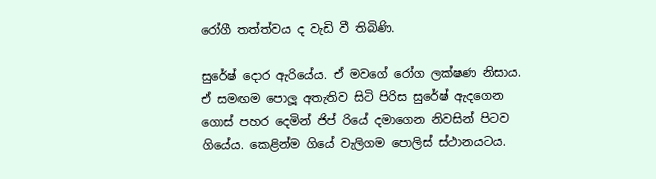රෝගී තත්ත්වය ද වැඩි වී තිබිණි.

සුරේෂ් දොර ඇරියේය. ඒ මවගේ රෝග ලක්ෂණ නිසාය. ඒ සමඟම පොලූ අතැතිව සිටි පිරිස සුරේෂ් ඇදගෙන ගොස් පහර දෙමින් ජිප් රියේ දමාගෙන නිවසින් පිටව ගියේය. කෙළින්ම ගියේ වැලිගම පොලිස් ස්ථානයටය.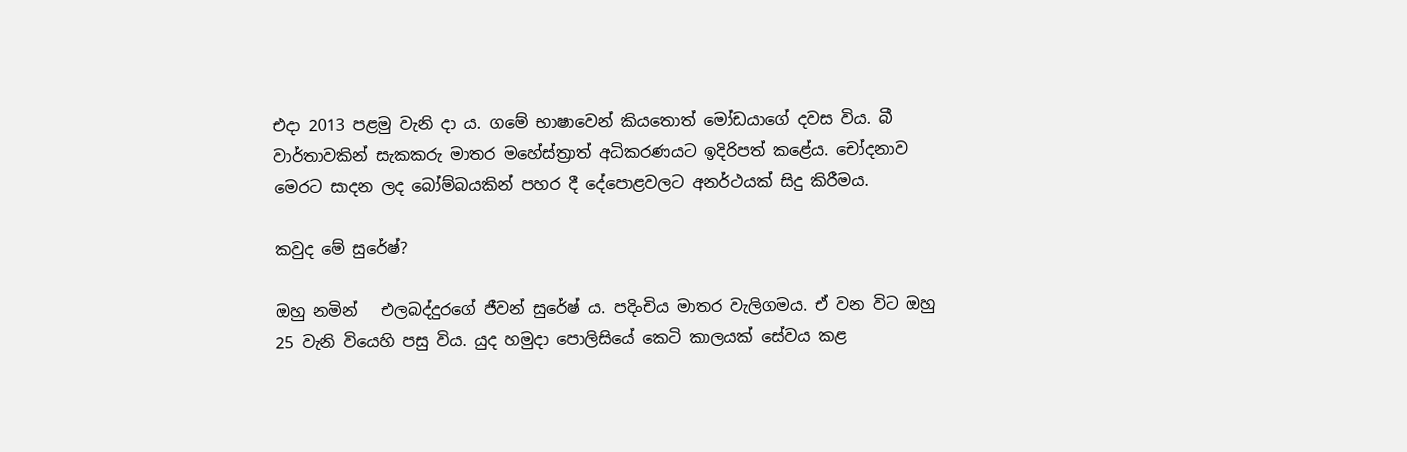එදා 2013 පළමු වැනි දා ය. ගමේ භාෂාවෙන් කියතොත් මෝඩයාගේ දවස විය. බී වාර්තාවකින් සැකකරු මාතර මහේස්ත්‍රාත් අධිකරණයට ඉදිරිපත් කළේය. චෝදනාව මෙරට සාදන ලද බෝම්බයකින් පහර දී දේපොළවලට අනර්ථයක් සිදු කිරීමය.

කවුද මේ සුරේෂ්?

ඔහු නමින්   එලබද්දුරගේ ජීවන් සුරේෂ් ය. පදිංචිය මාතර වැලිගමය. ඒ වන විට ඔහු 25 වැනි වියෙහි පසු විය. යුද හමුදා පොලිසියේ කෙටි කාලයක් සේවය කළ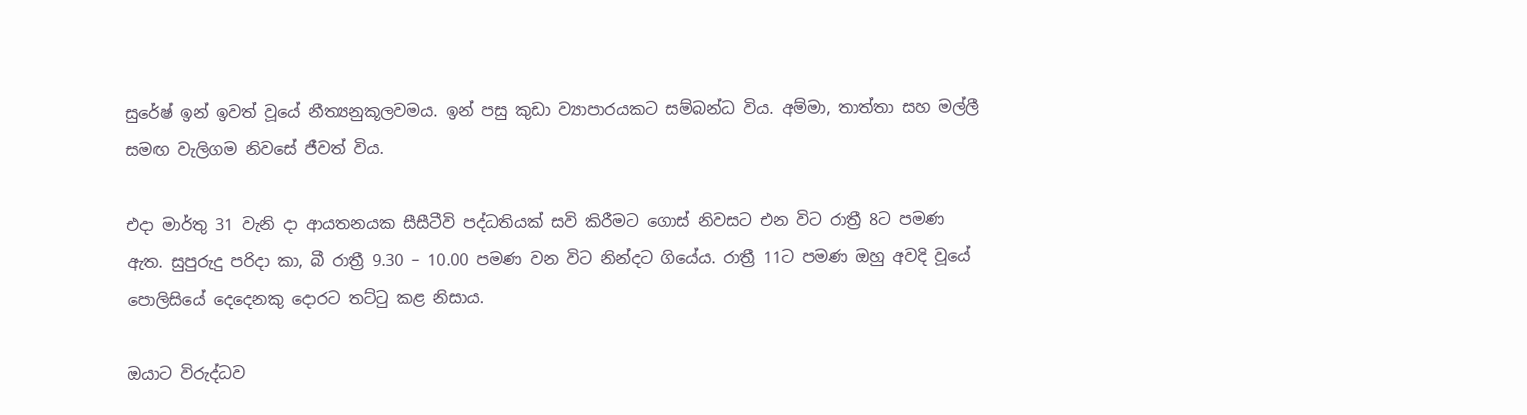සුරේෂ් ඉන් ඉවත් වූයේ නීත්‍යනුකූලවමය. ඉන් පසු කුඩා ව්‍යාපාරයකට සම්බන්ධ විය. අම්මා, තාත්තා සහ මල්ලී සමඟ වැලිගම නිවසේ ජීවත් විය.

එදා මාර්තු 31 වැනි දා ආයතනයක සීසීටීවි පද්ධතියක් සවි කිරීමට ගොස් නිවසට එන විට රාත්‍රී 8ට පමණ ඇත. සුපුරුදු පරිදා කා, බී රාත්‍රී 9.30 – 10.00 පමණ වන විට නින්දට ගියේය. රාත්‍රී 11ට පමණ ඔහු අවදි වූයේ පොලිසියේ දෙදෙනකු දොරට තට්ටු කළ නිසාය.

ඔයාට විරුද්ධව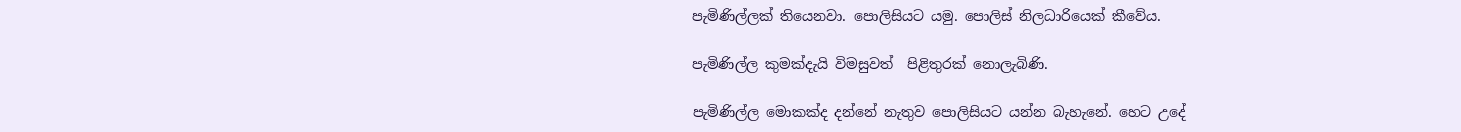පැමිණිල්ලක් තියෙනවා. පොලිසියට යමු. පොලිස් නිලධාරියෙක් කීවේය.

පැමිණිල්ල කුමක්දැයි විමසුවත්  පිළිතුරක් නොලැබිණි.

පැමිණිල්ල මොකක්ද දන්නේ නැතුව පොලිසියට යන්න බැහැනේ. හෙට උදේ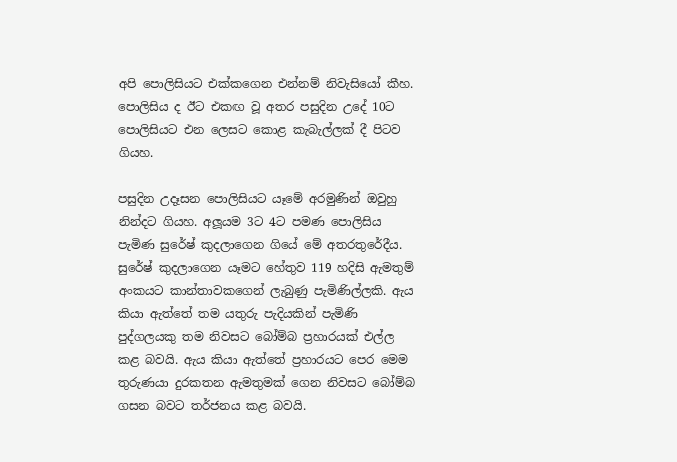අපි පොලිසියට එක්කගෙන එන්නම් නිවැසියෝ කීහ. පොලිසිය ද ඊට එකඟ වූ අතර පසුදින උදේ 10ට පොලිසියට එන ලෙසට කොළ කැබැල්ලක් දී පිටව ගියහ.

පසුදින උදෑසන පොලිසියට යෑමේ අරමුණින් ඔවුහු නින්දට ගියහ. අලූයම 3ට 4ට පමණ පොලිසිය පැමිණ සුරේෂ් කුදලාගෙන ගියේ මේ අතරතුරේදීය. සුරේෂ් කුදලාගෙන යෑමට හේතුව 119 හදිසි ඇමතුම් අංකයට කාන්තාවකගෙන් ලැබුණු පැමිණිල්ලකි. ඇය කියා ඇත්තේ තම යතුරු පැදියකින් පැමිණි පුද්ගලයකු තම නිවසට බෝම්බ ප්‍රහාරයක් එල්ල කළ බවයි. ඇය කියා ඇත්තේ ප්‍රහාරයට පෙර මෙම තුරුණයා දුරකතන ඇමතුමක් ගෙන නිවසට බෝම්බ ගසන බවට තර්ජනය කළ බවයි.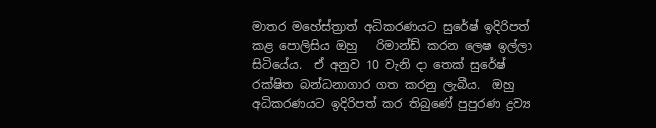මාතර මහේස්ත්‍රාත් අධිකරණයට සුරේෂ් ඉදිරිපත් කළ පොලිසිය ඔහු   රිමාන්ඩ් කරන ලෙෂ ඉල්ලා සිටියේය.  ඒ අනුව 10 වැනි දා තෙක් සුරේෂ් රක්ෂිත බන්ධනාගාර ගත කරනු ලැබීය.  ඔහු අධිකරණයට ඉදිරිපත් කර තිබුණේ පුපුරණ ද්‍රව්‍ය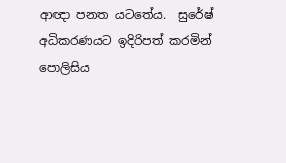ආඥා පනත යටතේය.  සුරේෂ් අධිකරණයට ඉදිරිපත් කරමින් පොලිසිය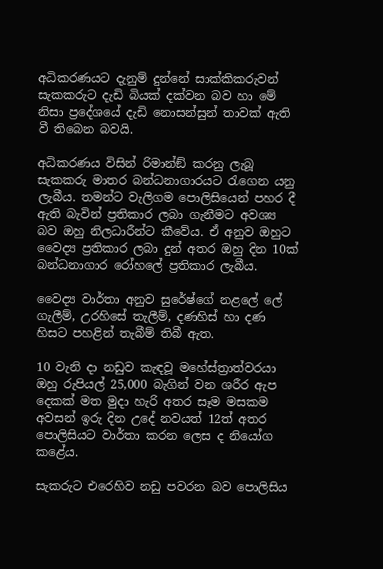අධිකරණයට දැනුම් දුන්නේ සාක්කිකරුවන් සැකකරුට දැඩි බියක් දක්වන බව හා මේ නිසා ප්‍රදේශයේ දැඩි නොසන්සුන් තාවක් ඇති වී තිබෙන බවයි.

අධිකරණය විසින් රිමාන්ඞ් කරනු ලැබූ සැකකරු මාතර බන්ධනාගාරයට රැගෙන යනු ලැබීය. තමන්ට වැලිගම පොලිසියෙන් පහර දී ඇති බැවින් ප්‍රතිකාර ලබා ගැනීමට අවශ්‍ය බව ඔහු නිලධාරීන්ට කීවේය. ඒ අනුව ඔහුට වෛද්‍ය ප්‍රතිකාර ලබා දුන් අතර ඔහු දින 10ක් බන්ධනාගාර රෝහලේ ප්‍රතිකාර ලැබීය.

වෛද්‍ය වාර්තා අනුව සුරේෂ්ගේ නළලේ ලේ ගැලීම්, උරහිසේ තැලීම්, දණහිස් හා දණ හිසට පහළින් තැබීම් තිබී ඇත.

10 වැනි දා නඩුව කැඳවූ මහේස්ත්‍රාත්වරයා ඔහු රුපියල් 25,000 බැගින් වන ශරීර ඇප දෙකක් මත මුදා හැරි අතර සෑම මසකම අවසන් ඉරු දින උදේ නවයත් 12ත් අතර පොලිසියට වාර්තා කරන ලෙස ද නියෝග කළේය.

සැකරුට එරෙහිව නඩු පවරන බව පොලිසිය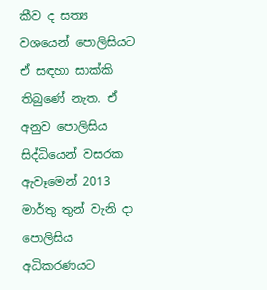කීව ද සත්‍ය වශයෙන් පොලිසියට ඒ සඳහා සාක්කි තිබුණේ නැත. ඒ අනුව පොලිසිය සිද්ධියෙන් වසරක ඇවෑමෙන් 2013 මාර්තු තුන් වැනි දා පොලිසිය අධිකරණයට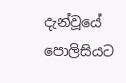දැන්වූයේ පොලිසියට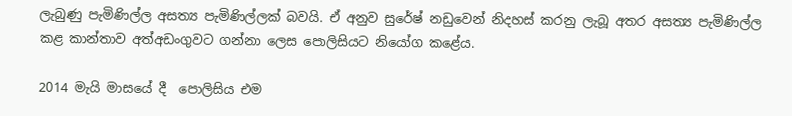ලැබුණු පැමිණිල්ල අසත්‍ය පැමිණිල්ලක් බවයි. ඒ අනුව සුරේෂ් නඩුවෙන් නිදහස් කරනු ලැබූ අතර අසත්‍ය පැමිණිල්ල කළ කාන්තාව අත්අඩංගුවට ගන්නා ලෙස පොලිසියට නියෝග කළේය.

2014 මැයි මාසයේ දී  පොලිසිය එම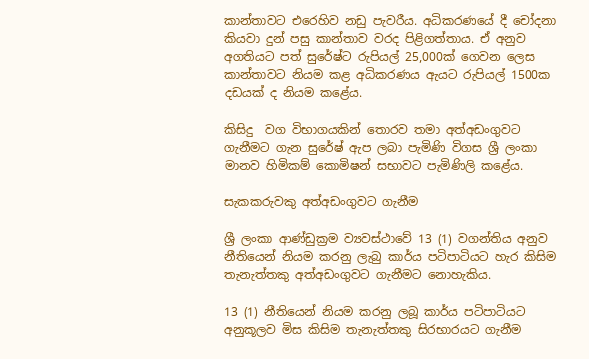කාන්තාවට එරෙහිව නඩු පැවරීය. අධිකරණයේ දී චෝදනා කියවා දුන් පසු කාන්තාව වරද පිළිගත්තාය. ඒ අනුව අගතියට පත් සුරේෂ්ට රුපියල් 25,000ක් ගෙවන ලෙස කාන්තාවට නියම කළ අධිකරණය ඇයට රුපියල් 1500ක දඩයක් ද නියම කළේය.

කිසිදු  වග විභාගයකින් තොරව තමා අත්අඩංගුවට ගැනීමට ගැන සුරේෂ් ඇප ලබා පැමිණි විගස ශ්‍රී ලංකා මානව හිමිකම් කොමිෂන් සභාවට පැමිණිලි කළේය.

සැකකරුවකු අත්අඩංගුවට ගැනීම

ශ්‍රී ලංකා ආණ්ඩුක්‍රම ව්‍යවස්ථාවේ 13 (1) වගන්තිය අනුව නීතියෙන් නියම කරනු ලැබු කාර්ය පටිපාටියට හැර කිසිම තැනැත්තකු අත්අඩංගුවට ගැනීමට නොහැකිය.

13 (1) නීතියෙන් නියම කරනු ලබූ කාර්ය පටිපාටියට අනුකූලව මිස කිසිම තැනැත්තකු සිරභාරයට ගැනීම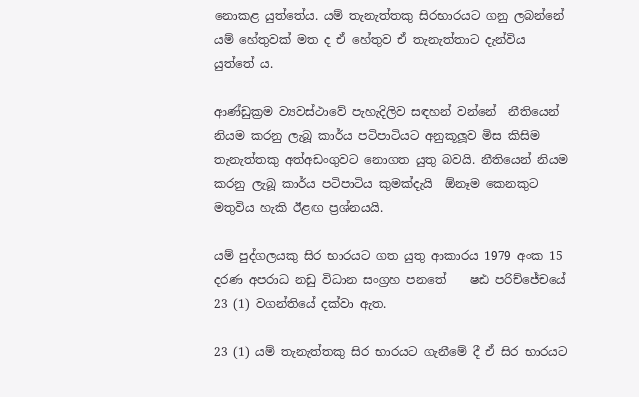නොකළ යුත්තේය. යම් තැනැත්තකු සිරභාරයට ගනු ලබන්නේ යම් හේතුවක් මත ද ඒ හේතුව ඒ තැනැත්තාට දැන්විය යුත්තේ ය.

ආණ්ඩුක්‍රම ව්‍යවස්ථාවේ පැහැදිලිව සඳහන් වන්නේ  නීතියෙන් නියම කරනු ලැබූ කාර්ය පටිපාටියට අනුකූලූව මිස කිසිම තැනැත්තකු අත්අඩංගුවට නොගත යුතු බවයි. නීතියෙන් නියම කරනු ලැබූ කාර්ය පටිපාටිය කුමක්දැයි  ඕනෑම කෙනකුට මතුවිය හැකි ඊළඟ ප්‍රශ්නයයි.

යම් පුද්ගලයකු සිර භාරයට ගත යුතු ආකාරය 1979 අංක 15 දරණ අපරාධ නඩු විධාන සංග්‍රහ පනතේ    ෂඪ පරිච්ජේචයේ 23 (1) වගන්තියේ දක්වා ඇත.

23 (1) යම් තැනැත්තකු සිර භාරයට ගැනීමේ දී ඒ සිර භාරයට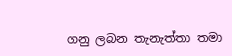ගනු ලබන තැනැත්තා තමා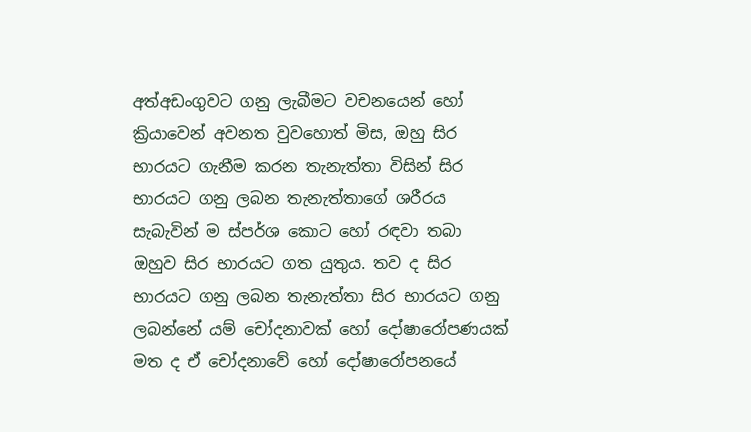අත්අඩංගුවට ගනු ලැබීමට වචනයෙන් හෝ ක්‍රියාවෙන් අවනත වුවහොත් මිස, ඔහු සිර භාරයට ගැනීම කරන තැනැත්තා විසින් සිර භාරයට ගනු ලබන තැනැත්තාගේ ශරීරය සැබැවින් ම ස්පර්ශ කොට හෝ රඳවා තබා ඔහුව සිර භාරයට ගත යුතුය. තව ද සිර භාරයට ගනු ලබන තැනැත්තා සිර භාරයට ගනු ලබන්නේ යම් චෝදනාවක් හෝ දෝෂාරෝපණයක් මත ද ඒ චෝදනාවේ හෝ දෝෂාරෝපනයේ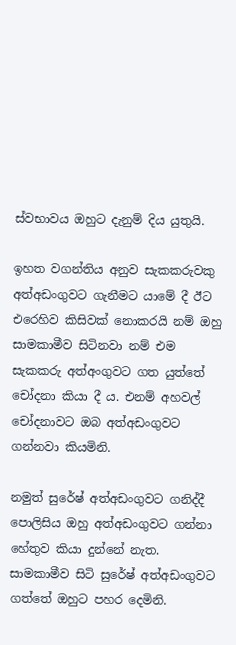ස්වභාවය ඔහුට දැනුම් දිය යුතුයි.

ඉහත වගන්තිය අනුව සැකකරුවකු අත්අඩංගුවට ගැනීමට යාමේ දී ඊට එරෙහිව කිසිවක් නොකරයි නම් ඔහු සාමකාමීව සිටිනවා නම් එම සැකකරු අත්අංගුවට ගත යුත්තේ චෝදනා කියා දී ය. එනම් අහවල් චෝදනාවට ඔබ අත්අඩංගුවට ගන්නවා කියමිනි.

නමුත් සුරේෂ් අත්අඩංගුවට ගනිද්දී පොලිසිය ඔහු අත්අඩංගුවට ගන්නා හේතුව කියා දුන්නේ නැත. සාමකාමීව සිටි සුරේෂ් අත්අඩංගුවට ගත්තේ ඔහුට පහර දෙමිනි.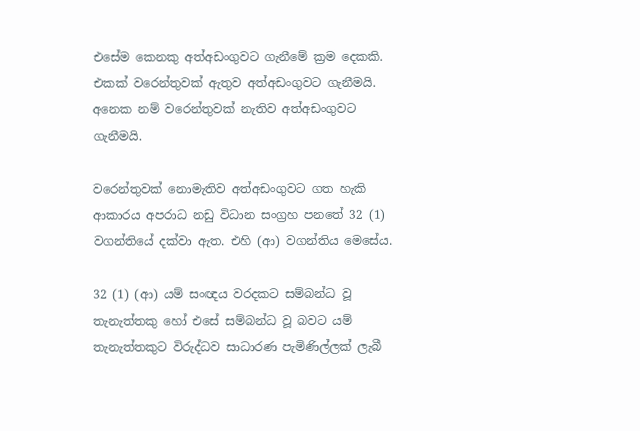එසේම කෙනකු අත්අඩංගුවට ගැනීමේ ක්‍රම දෙකකි. එකක් වරෙන්තුවක් ඇතුව අත්අඩංගුවට ගැනීමයි. අනෙක නම් වරෙන්තුවක් නැතිව අත්අඩංගුවට ගැනීමයි.

වරෙන්තුවක් නොමැතිව අත්අඩංගුවට ගත හැකි ආකාරය අපරාධ නඩු විධාන සංග්‍රහ පනතේ 32 (1) වගන්තියේ දක්වා ඇත. එහි (ආ) වගන්තිය මෙසේය.

32 (1) (ආ) යම් සංඥය වරදකට සම්බන්ධ වූ තැනැත්තකු හෝ එසේ සම්බන්ධ වූ බවට යම් තැනැත්තකුට විරුද්ධව සාධාරණ පැමිණිල්ලක් ලැබී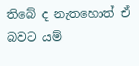තිබේ ද නැතහොත් ඒ බවට යම්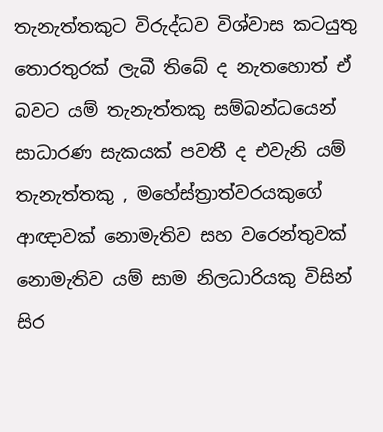තැනැත්තකුට විරුද්ධව විශ්වාස කටයුතු තොරතුරක් ලැබී තිබේ ද නැතහොත් ඒ බවට යම් තැනැත්තකු සම්බන්ධයෙන් සාධාරණ සැකයක් පවතී ද එවැනි යම් තැනැත්තකු , මහේස්ත්‍රාත්වරයකුගේ ආඥාවක් නොමැතිව සහ වරෙන්තුවක් නොමැතිව යම් සාම නිලධාරියකු විසින් සිර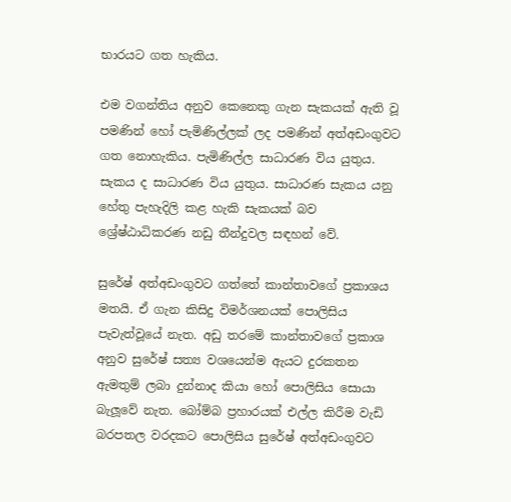භාරයට ගත හැකිය.

එම වගන්තිය අනුව කෙනෙකු ගැන සැකයක් ඇති වූ පමණින් හෝ පැමිණිල්ලක් ලද පමණින් අත්අඩංගුවට ගත නොහැකිය. පැමිණිල්ල සාධාරණ විය යුතුය. සැකය ද සාධාරණ විය යුතුය. සාධාරණ සැකය යනු හේතු පැහැදිලි කළ හැකි සැකයක් බව ශ්‍රේෂ්ඨාධිකරණ නඩු තීන්දුවල සඳහන් වේ.

සුරේෂ් අත්අඩංගුවට ගත්තේ කාන්තාවගේ ප්‍රකාශය මතයි. ඒ ගැන කිසිදු විමර්ශනයක් පොලිසිය පැවැත්වූයේ නැත. අඩු තරමේ කාන්තාවගේ ප්‍රකාශ අනුව සුරේෂ් සත්‍ය වශයෙන්ම ඇයට දුරකතන ඇමතුම් ලබා දුන්නාද කියා හෝ පොලිසිය සොයා බැලූවේ නැත. බෝම්බ ප්‍රහාරයක් එල්ල කිරීම වැඩි බරපතල වරදකට පොලිසිය සුරේෂ් අත්අඩංගුවට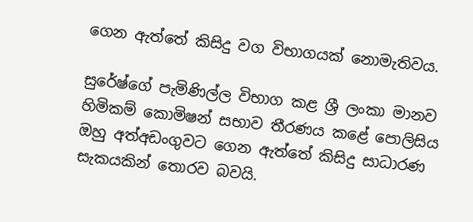ගෙන ඇත්තේ කිසිදු වග විභාගයක් නොමැතිවය.

සුරේෂ්ගේ පැමිණිල්ල විභාග කළ ශ්‍රී ලංකා මානව හිමිකම් කොමිෂන් සභාව තීරණය කළේ පොලිසිය ඔහු අත්අඩංගුවට ගෙන ඇත්තේ කිසිදු සාධාරණ සැකයකින් තොරව බවයි.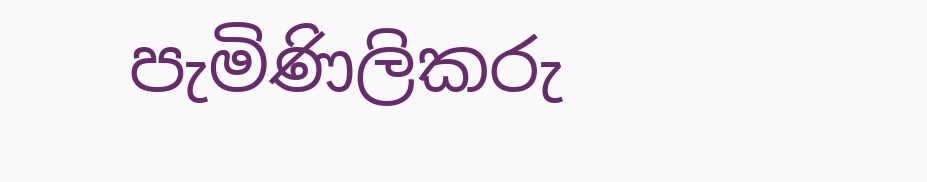පැමිණිලිකරු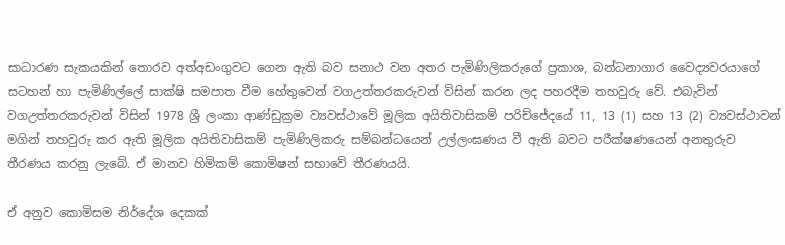සාධාරණ සැකයකින් තොරව අත්අඩංගුවට ගෙන ඇති බව සනාථ වන අතර පැමිණිලිකරුගේ ප්‍රකාශ, බන්ධනාගාර වෛද්‍යවරයාගේ සටහන් හා පැමිණිල්ලේ සාක්ෂි සමපාත වීම හේතුවෙන් වගඋත්තරකරුවන් විසින් කරන ලද පහරදීම තහවුරු වේ. එබැවින් වගඋත්තරකරුවන් විසින් 1978 ශ්‍රී ලංකා ආණ්ඩුක්‍රම ව්‍යවස්ථාවේ මූලික අයිතිවාසිකම් පරිච්ජේදයේ 11, 13 (1) සහ 13 (2) ව්‍යවස්ථාවන් මගින් තහවුරු කර ඇති මූලික අයිතිවාසිකම් පැමිණිලිකරු සම්බන්ධයෙන් උල්ලංඝණය වී ඇති බවට පරීක්ෂණයෙන් අනතුරුව තීරණය කරනු ලැබේ. ඒ මානව හිමිකම් කොමිෂන් සභාවේ තීරණයයි.

ඒ අනුව කොමිසම නිර්දේශ දෙකක්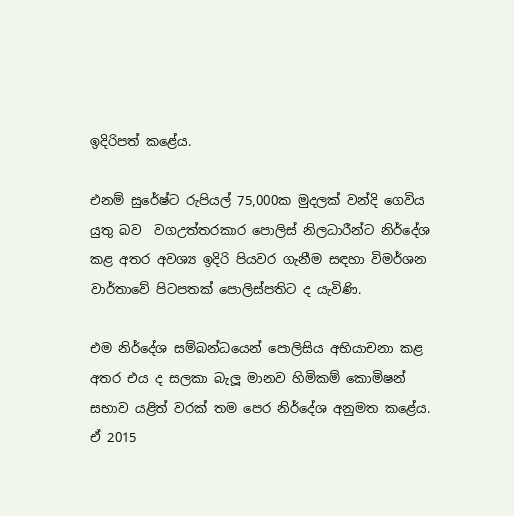ඉදිරිපත් කළේය.

එනම් සුරේෂ්ට රුපියල් 75,000ක මුදලක් වන්දි ගෙවිය යුතු බව  වගඋත්තරකාර පොලිස් නිලධාරීන්ට නිර්දේශ කළ අතර අවශ්‍ය ඉදිරි පියවර ගැනීම සඳහා විමර්ශන වාර්තාවේ පිටපතක් පොලිස්පතිට ද යැවිණි.

එම නිර්දේශ සම්බන්ධයෙන් පොලිසිය අභියාචනා කළ අතර එය ද සලකා බැලූ මානව හිමිකම් කොමිෂන් සභාව යළිත් වරක් තම පෙර නිර්දේශ අනුමත කළේය. ඒ 2015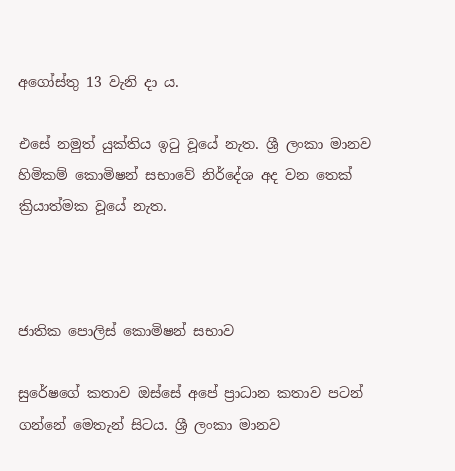අගෝස්තු 13 වැනි දා ය.

එසේ නමුත් යුක්තිය ඉටු වූයේ නැත. ශ්‍රී ලංකා මානව හිමිකම් කොමිෂන් සභාවේ නිර්දේශ අද වන තෙක් ක්‍රියාත්මක වූයේ නැත.



ජාතික පොලිස් කොමිෂන් සභාව

සුරේෂගේ කතාව ඔස්සේ අපේ ප්‍රාධාන කතාව පටන් ගන්නේ මෙතැන් සිටය. ශ්‍රී ලංකා මානව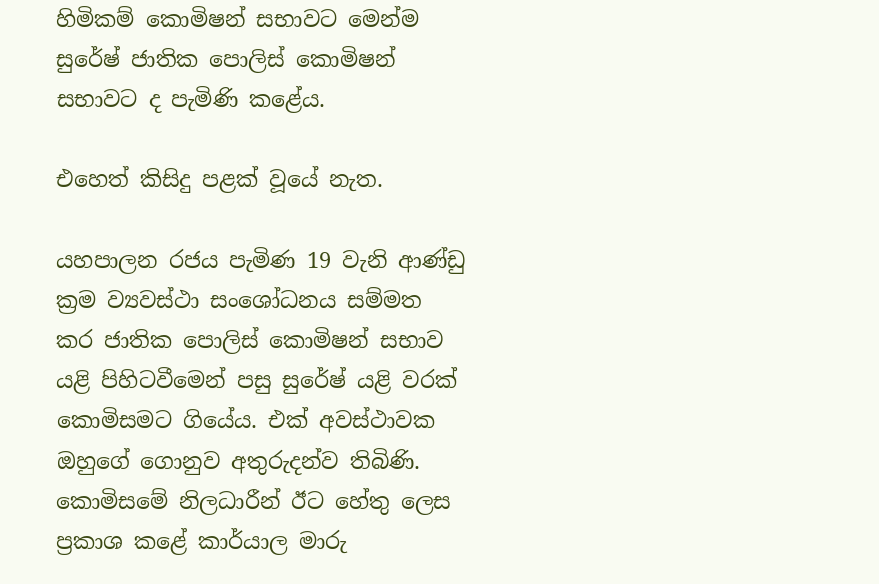හිමිකම් කොමිෂන් සභාවට මෙන්ම සුරේෂ් ජාතික පොලිස් කොමිෂන් සභාවට ද පැමිණි කළේය.

එහෙත් කිසිදු පළක් වූයේ නැත.

යහපාලන රජය පැමිණ 19 වැනි ආණ්ඩු ක්‍රම ව්‍යවස්ථා සංශෝධනය සම්මත කර ජාතික පොලිස් කොමිෂන් සභාව යළි පිහිටවීමෙන් පසු සුරේෂ් යළි වරක් කොමිසමට ගියේය. එක් අවස්ථාවක ඔහුගේ ගොනුව අතුරුදන්ව තිබිණි. කොමිසමේ නිලධාරීන් ඊට හේතු ලෙස ප්‍රකාශ කළේ කාර්යාල මාරු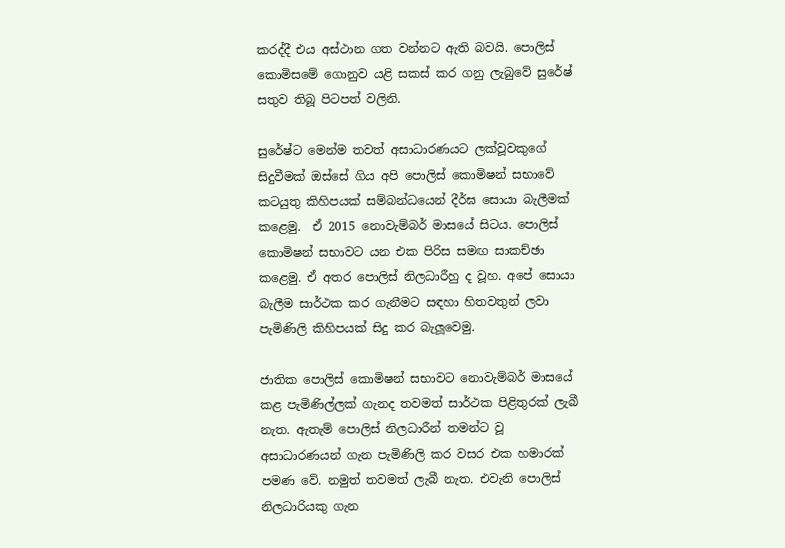කරද්දී එය අස්ථාන ගත වන්නට ඇති බවයි. පොලිස් කොමිසමේ ගොනුව යළි සකස් කර ගනු ලැබුවේ සුරේෂ් සතුව තිබූ පිටපත් වලිනි.

සුරේෂ්ට මෙන්ම තවත් අසාධාරණයට ලක්වූවකුගේ සිදුවීමක් ඔස්සේ ගිය අපි පොලිස් කොමිෂන් සභාවේ කටයුතු කිහිපයක් සම්බන්ධයෙන් දීර්ඝ සොයා බැලීමක් කළෙමු.  ඒ 2015 නොවැම්බර් මාසයේ සිටය. පොලිස් කොමිෂන් සභාවට යන එක පිරිස සමඟ සාකච්ඡා කළෙමු. ඒ අතර පොලිස් නිලධාරීහු ද වූහ. අපේ සොයා බැලීම සාර්ථක කර ගැනීමට සඳහා හිතවතුන් ලවා පැමිණිලි කිහිපයක් සිදු කර බැලූවෙමු.

ජාතික පොලිස් කොමිෂන් සභාවට නොවැම්බර් මාසයේ කළ පැමිණිල්ලක් ගැනද තවමත් සාර්ථක පිළිතුරක් ලැබී නැත. ඇතැම් පොලිස් නිලධාරීන් තමන්ට වූ අසාධාරණයන් ගැන පැමිණිලි කර වසර එක හමාරක් පමණ වේ. නමුත් තවමත් ලැබී නැත. එවැනි පොලිස් නිලධාරියකු ගැන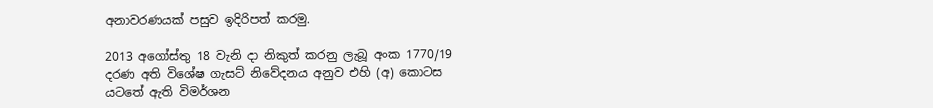අනාවරණයක් පසුව ඉදිරිපත් කරමු.

2013 අගෝස්තු 18 වැනි දා නිකුත් කරනු ලැබූ අංක 1770/19 දරණ අති විශේෂ ගැසට් නිවේදනය අනුව එහි (අ) කොටස යටතේ ඇති විමර්ශන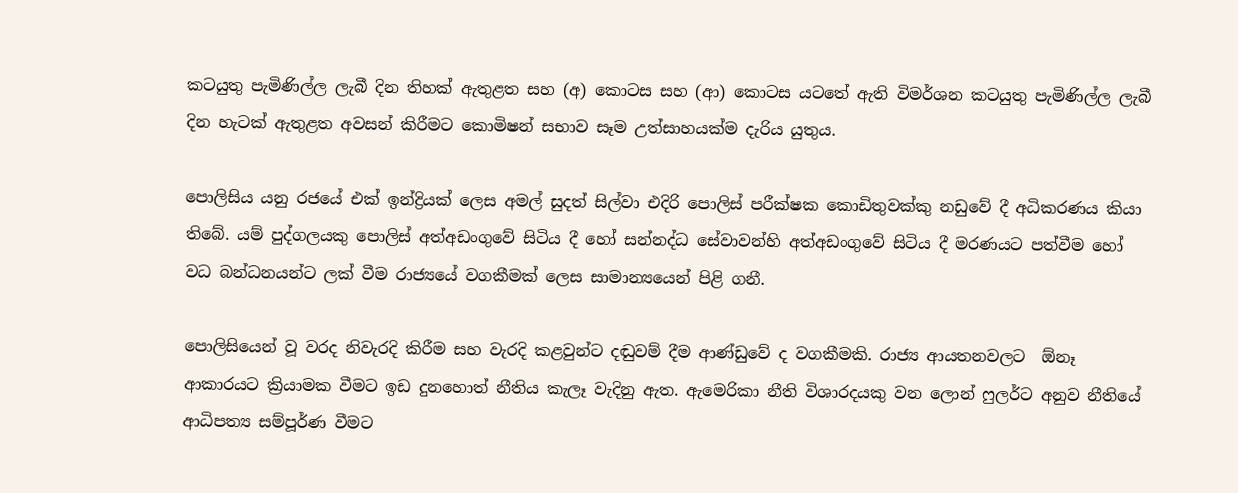කටයුතු පැමිණිල්ල ලැබී දින තිහක් ඇතුළත සහ (අ) කොටස සහ (ආ) කොටස යටතේ ඇති විමර්ශන කටයුතු පැමිණිල්ල ලැබී දින හැටක් ඇතුළත අවසන් කිරීමට කොමිෂන් සභාව සෑම උත්සාහයක්ම දැරිය යුතුය.

පොලිසිය යනු රජයේ එක් ඉන්ද්‍රියක් ලෙස අමල් සුදත් සිල්වා එදිරි පොලිස් පරීක්ෂක කොඩිතුවක්කු නඩුවේ දී අධිකරණය කියා තිබේ. යම් පුද්ගලයකු පොලිස් අත්අඩංගුවේ සිටිය දී හෝ සන්නද්ධ සේවාවන්හි අත්අඩංගුවේ සිටිය දී මරණයට පත්වීම හෝ වධ බන්ධනයන්ට ලක් වීම රාජ්‍යයේ වගකීමක් ලෙස සාමාන්‍යයෙන් පිළි ගනී.

පොලිසියෙන් වූ වරද නිවැරදි කිරීම සහ වැරදි කළවුන්ට දඬුවම් දීම ආණ්ඩුවේ ද වගකීමකි. රාජ්‍ය ආයතනවලට  ඕනෑ ආකාරයට ක්‍රියාමක වීමට ඉඩ දුනහොත් නීතිය කැලෑ වැදිනු ඇත. ඇමෙරිකා නීති විශාරදයකු වන ලොන් ෆුලර්ට අනුව නීතියේ ආධිපත්‍ය සම්පූර්ණ වීමට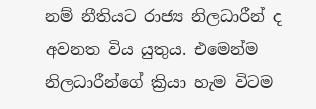නම් නීතියට රාජ්‍ය නිලධාරීන් ද අවනත විය යුතුය. එමෙන්ම නිලධාරීන්ගේ ක්‍රියා හැම විටම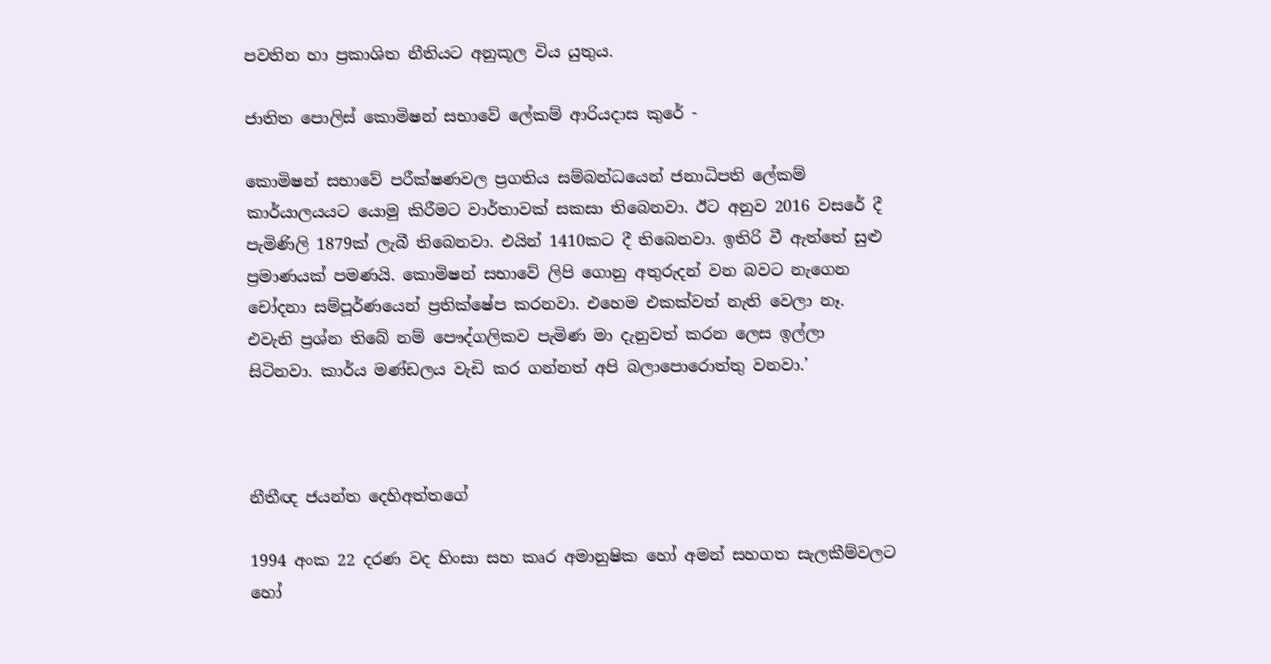පවතින හා ප්‍රකාශිත නීතියට අනුකූල විය යුතුය.

ජාතිත පොලිස් කොමිෂන් සභාවේ ලේකම් ආරියදාස කුරේ -

කොමිෂන් සභාවේ පරීක්ෂණවල ප්‍රගතිය සම්බන්ධයෙන් ජනාධිපති ලේකම් කාර්යාලයයට යොමු කිරීමට වාර්තාවක් සකසා තිබෙනවා. ඊට අනුව 2016 වසරේ දී පැමිණිලි 1879ක් ලැබී තිබෙනවා. එයින් 1410කට දී තිබෙනවා. ඉතිරි වී ඇත්තේ සුළු ප්‍රමාණයක් පමණයි. කොමිෂන් සභාවේ ලිපි ගොනු අතුරුදන් වන බවට නැගෙන චෝදනා සම්පූර්ණයෙන් ප්‍රතික්ෂේප කරනවා. එහෙම එකක්වත් නැති වෙලා නෑ. එවැනි ප්‍රශ්න තිබේ නම් පෞද්ගලිකව පැමිණ මා දැනුවත් කරන ලෙස ඉල්ලා සිටිනවා. කාර්ය මණ්ඩලය වැඩි කර ගන්නත් අපි බලාපොරොත්තු වනවා.’



නීතීඥ ජයන්ත දෙහිඅත්තගේ

1994 අංක 22 දරණ වද හිංසා සහ කෘර අමානුෂික හෝ අමන් සහගත සැලකීම්වලට හෝ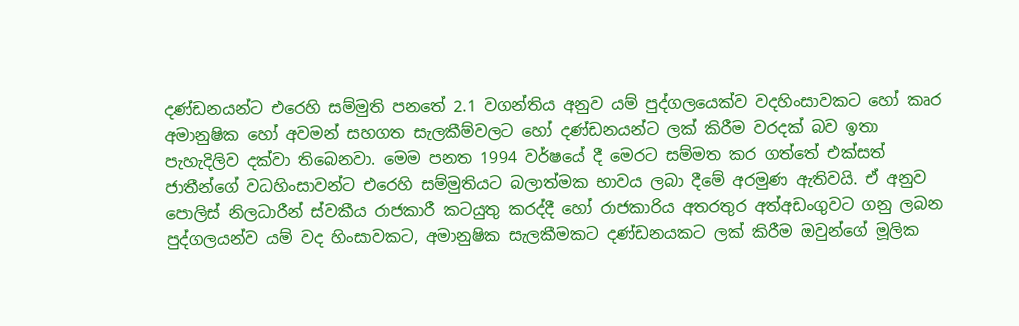දණ්ඩනයන්ට එරෙහි සම්මුති පනතේ 2.1 වගන්තිය අනුව යම් පුද්ගලයෙක්ව වදහිංසාවකට හෝ කෘර අමානුෂික හෝ අවමන් සහගත සැලකීම්වලට හෝ දණ්ඩනයන්ට ලක් කිරීම වරදක් බව ඉතා පැහැදිලිව දක්වා තිබෙනවා. මෙම පනත 1994 වර්ෂයේ දී මෙරට සම්මත කර ගත්තේ එක්සත් ජාතීන්ගේ වධහිංසාවන්ට එරෙහි සම්මුතියට බලාත්මක භාවය ලබා දීමේ අරමුණ ඇතිවයි. ඒ අනුව පොලිස් නිලධාරීන් ස්වකීය රාජකාරී කටයුතු කරද්දී හෝ රාජකාරිය අතරතුර අත්අඩංගුවට ගනු ලබන පුද්ගලයන්ව යම් වද හිංසාවකට, අමානුෂික සැලකීමකට දණ්ඩනයකට ලක් කිරීම ඔවුන්ගේ මූලික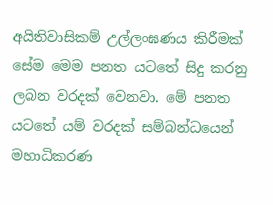අයිතිවාසිකම් උල්ලංඝණය කිරීමක් සේම මෙම පනත යටතේ සිදු කරනු ලබන වරදක් වෙනවා. මේ පනත යටතේ යම් වරදක් සම්බන්ධයෙන් මහාධිකරණ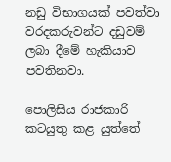නඩු විභාගයක් පවත්වා වරදකරුවන්ට දඩුවම් ලබා දීමේ හැකියාව පවතිනවා.

පොලිසිය රාජකාරි කටයුතු කළ යුත්තේ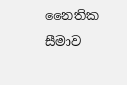නෛතික සීමාව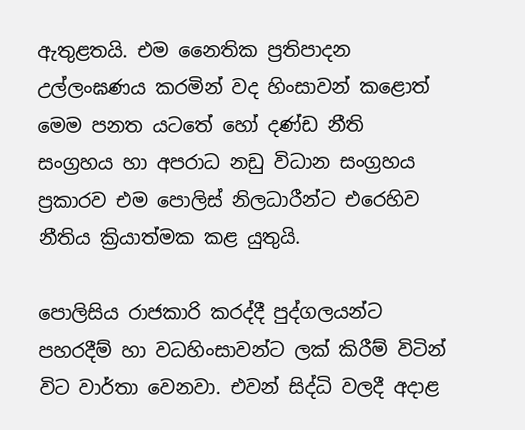ඇතුළතයි. එම නෛතික ප්‍රතිපාදන උල්ලංඝණය කරමින් වද හිංසාවන් කළොත් මෙම පනත යටතේ හෝ දණ්ඩ නීති සංග්‍රහය හා අපරාධ නඩු විධාන සංග්‍රහය ප්‍රකාරව එම පොලිස් නිලධාරීන්ට එරෙහිව නීතිය ක්‍රියාත්මක කළ යුතුයි.

පොලිසිය රාජකාරි කරද්දී පුද්ගලයන්ට පහරදීම් හා වධහිංසාවන්ට ලක් කිරීම් විටින් විට වාර්තා වෙනවා. එවන් සිද්ධි වලදී අදාළ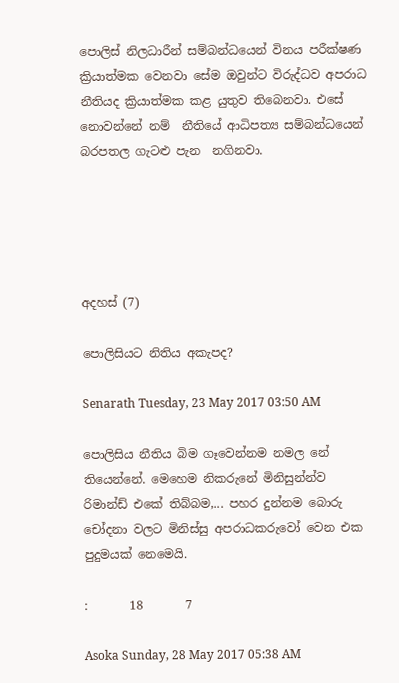පොලිස් නිලධාරීන් සම්බන්ධයෙන් විනය පරීක්ෂණ ක්‍රියාත්මක වෙනවා සේම ඔවුන්ට විරුද්ධව අපරාධ නීතියද ක්‍රියාත්මක කළ යුතුව තිබෙනවා. එසේ නොවන්නේ නම්  නීතියේ ආධිපත්‍ය සම්බන්ධයෙන් බරපතල ගැටළු පැන  නගිනවා.





අදහස් (7)

පොලිසියට නිතිය අකැපද?

Senarath Tuesday, 23 May 2017 03:50 AM

පොලිසිය නීතිය බිම ගෑවෙන්නම නමල නේ තියෙන්නේ. මෙහෙම නිකරුනේ මිනිසුන්න්ව රිමාන්ඩ් එකේ තිබ්බම,... පහර දුන්නම බොරු චෝදනා වලට මිනිස්සු අපරාධකරුවෝ වෙන එක පුදුමයක් නෙමෙයි.

:       18       7

Asoka Sunday, 28 May 2017 05:38 AM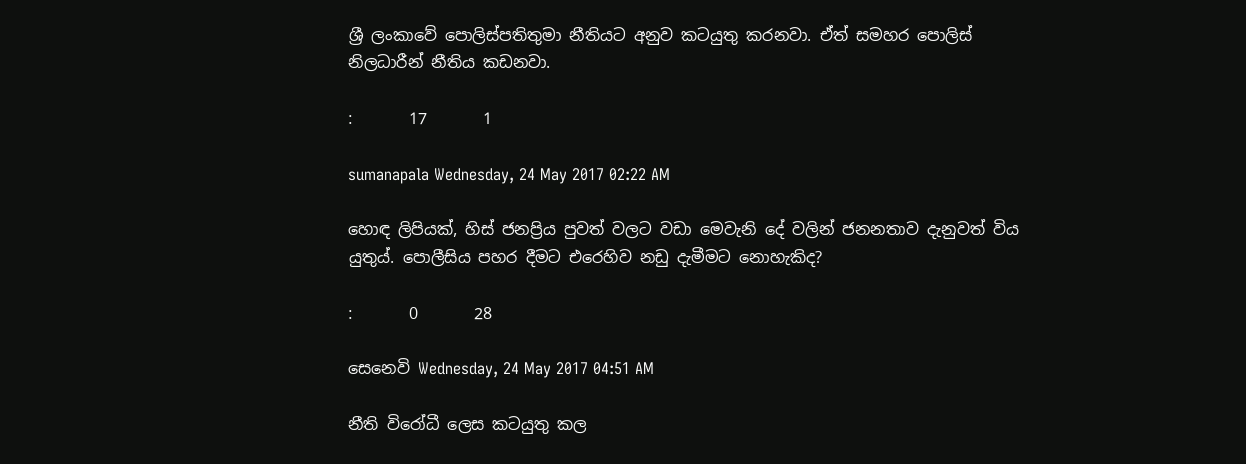ශ්‍රී ලංකාවේ පොලිස්පතිතුමා නීතියට අනුව කටයුතු කරනවා. ඒත් සමහර පොලිස් නිලධාරීන් නීතිය කඩනවා.

:       17       1

sumanapala Wednesday, 24 May 2017 02:22 AM

හොඳ ලිපියක්, හිස් ජනප්‍රිය පුවත් වලට වඩා මෙවැනි දේ වලින් ජනනතාව දැනුවත් විය යුතුය්. පොලීසිය පහර දීමට එරෙහිව නඩු දැමීමට නොහැකිද?

:       0       28

සෙනෙවි Wednesday, 24 May 2017 04:51 AM

නීති විරෝධී ලෙස කටයුතු කල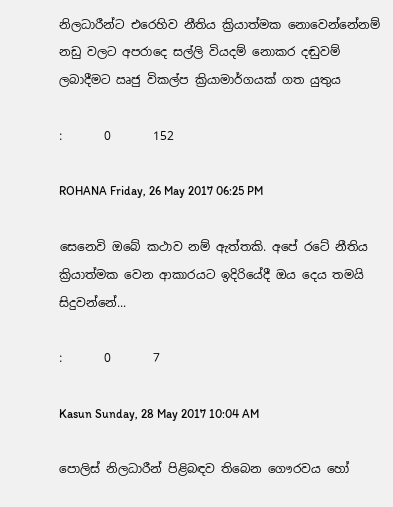නිලධාරීන්ට එරෙහිව නීතිය ක්‍රියාත්මක නොවෙන්නේනම් නඩු වලට අපරාදෙ සල්ලි වියදම් නොකර දඬුවම් ලබාදීමට ඍජු විකල්ප ක්‍රියාමාර්ගයක් ගත යුතුය

:       0       152

ROHANA Friday, 26 May 2017 06:25 PM

සෙනෙවි ඔබේ කථාව නම් ඇත්තකි. අපේ රටේ නීතිය ක්‍රියාත්මක වෙන ආකාරයට ඉදිරියේදී ඔය දෙය තමයි සිදුවන්නේ...

:       0       7

Kasun Sunday, 28 May 2017 10:04 AM

පොලිස් නිලධාරීන් පිළිබඳව තිබෙන ගෞරවය හෝ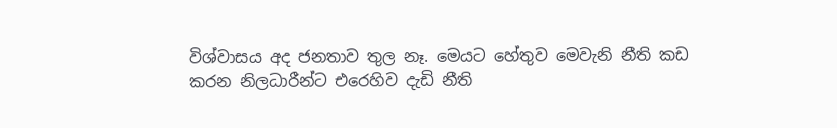විශ්වාසය අද ජනතාව තුල නෑ. මෙයට හේතුව මෙවැනි නීති කඩ කරන නිලධාරීන්ට එරෙහිව දැඩි නීති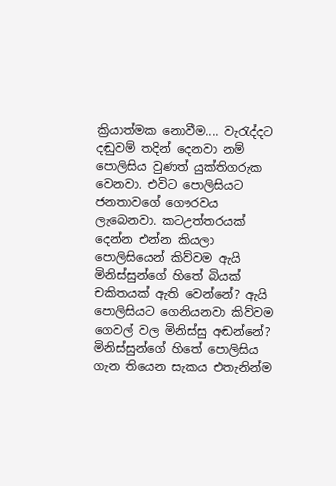ක්‍රියාත්මක නොවීම.... වැරැද්දට දඬුවම් තදින් දෙනවා නම් පොලිසිය වුණත් යුක්තිගරුක වෙනවා. එවිට පොලිසියට ජනතාවගේ ගෞරවය ලැබෙනවා. කටඋත්තරයක් දෙන්න එන්න කියලා පොලිසියෙන් කිව්වම ඇයි මිනිස්සුන්ගේ හිතේ බියක් චකිතයක් ඇති වෙන්නේ? ඇයි පොලිසියට ගෙනියනවා කිව්වම ගෙවල් වල මිනිස්සු අඬන්නේ? මිනිස්සුන්ගේ හිතේ පොලිසිය ගැන තියෙන සැකය එතැනින්ම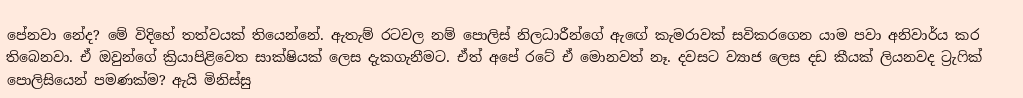පේනවා නේද? මේ විදිහේ තත්වයක් තියෙන්නේ. ඇතැම් රටවල නම් පොලිස් නිලධාරීන්ගේ ඇඟේ කැමරාවක් සවිකරගෙන යාම පවා අනිවාර්ය කර තිබෙනවා. ඒ ඔවුන්ගේ ක්‍රියාපිළිවෙත සාක්ෂියක් ලෙස දැකගැනීමට. ඒත් අපේ රටේ ඒ මොනවත් නෑ. දවසට ව්‍යාජ ලෙස දඩ කීයක් ලියනවද ට්‍රැෆික් පොලිසියෙන් පමණක්ම? ඇයි මිනිස්සු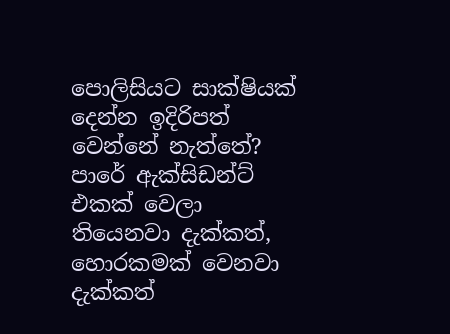පොලිසියට සාක්ෂියක් දෙන්න ඉදිරිපත් වෙන්නේ නැත්තේ? පාරේ ඇක්සිඩන්ට් එකක් වෙලා තියෙනවා දැක්කත්, හොරකමක් වෙනවා දැක්කත්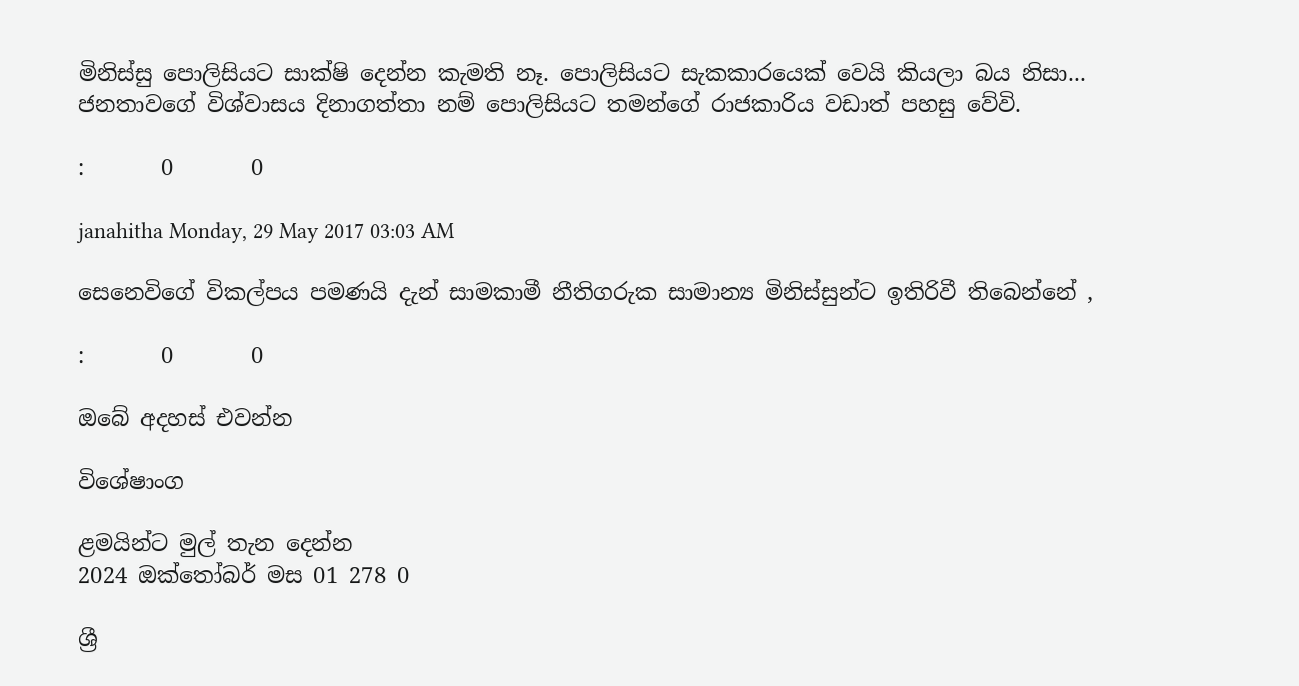මිනිස්සු පොලිසියට සාක්ෂි දෙන්න කැමති නෑ. පොලිසියට සැකකාරයෙක් වෙයි කියලා බය නිසා... ජනතාවගේ විශ්වාසය දිනාගත්තා නම් පොලිසියට තමන්ගේ රාජකාරිය වඩාත් පහසු වේවි.

:       0       0

janahitha Monday, 29 May 2017 03:03 AM

සෙනෙවිගේ විකල්පය පමණයි දැන් සාමකාමී නීතිගරුක සාමාන්‍ය මිනිස්සුන්ට ඉතිරිවී තිබෙන්නේ ,

:       0       0

ඔබේ අදහස් එවන්න

විශේෂාංග

ළමයින්ට මුල් තැන දෙන්න
2024 ඔක්තෝබර් මස 01 278 0

ශ්‍රී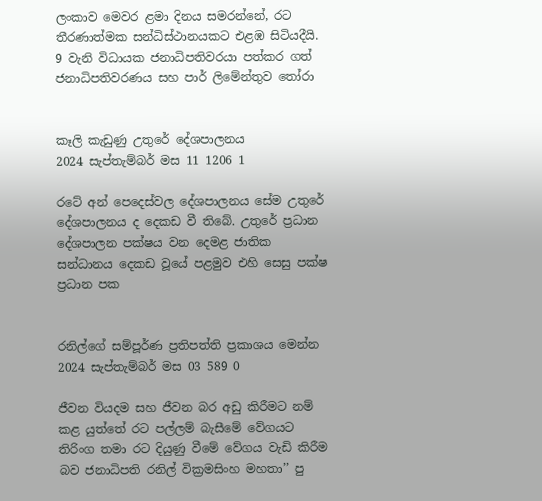ලංකාව මෙවර ළමා දිනය සමරන්නේ, රට තීරණාත්මක සන්ධිස්ථානයකට එළඹ සිටියදීයි. 9 වැනි විධායක ජනාධිපතිවරයා පත්කර ගත් ජනාධිපතිවරණය සහ පාර් ලිමේන්තුව තෝරා


කෑලි කැඩුණු උතුරේ දේශපාලනය
2024 සැප්තැම්බර් මස 11 1206 1

රටේ අන් පෙදෙස්වල දේශපාලනය සේම උතුරේ දේශපාලනය ද දෙකඩ වී තිබේ. උතුරේ ප්‍රධාන දේශපාලන පක්ෂය වන දෙමළ ජාතික සන්ධානය දෙකඩ වූයේ පළමුව එහි සෙසු පක්ෂ ප්‍රධාන පක


රනිල්ගේ සම්පූර්ණ ප්‍රතිපත්ති ප්‍රකාශය මෙන්න
2024 සැප්තැම්බර් මස 03 589 0

ජීවන වියදම සහ ජීවන බර අඩු කිරීමට නම් කළ යුත්තේ රට පල්ලම් බැසීමේ වේගයට තිරිංග තමා රට දියුණු වීමේ වේගය වැඩි කිරීම බව ජනාධිපති රනිල් වික්‍රමසිංහ මහතා’’ පු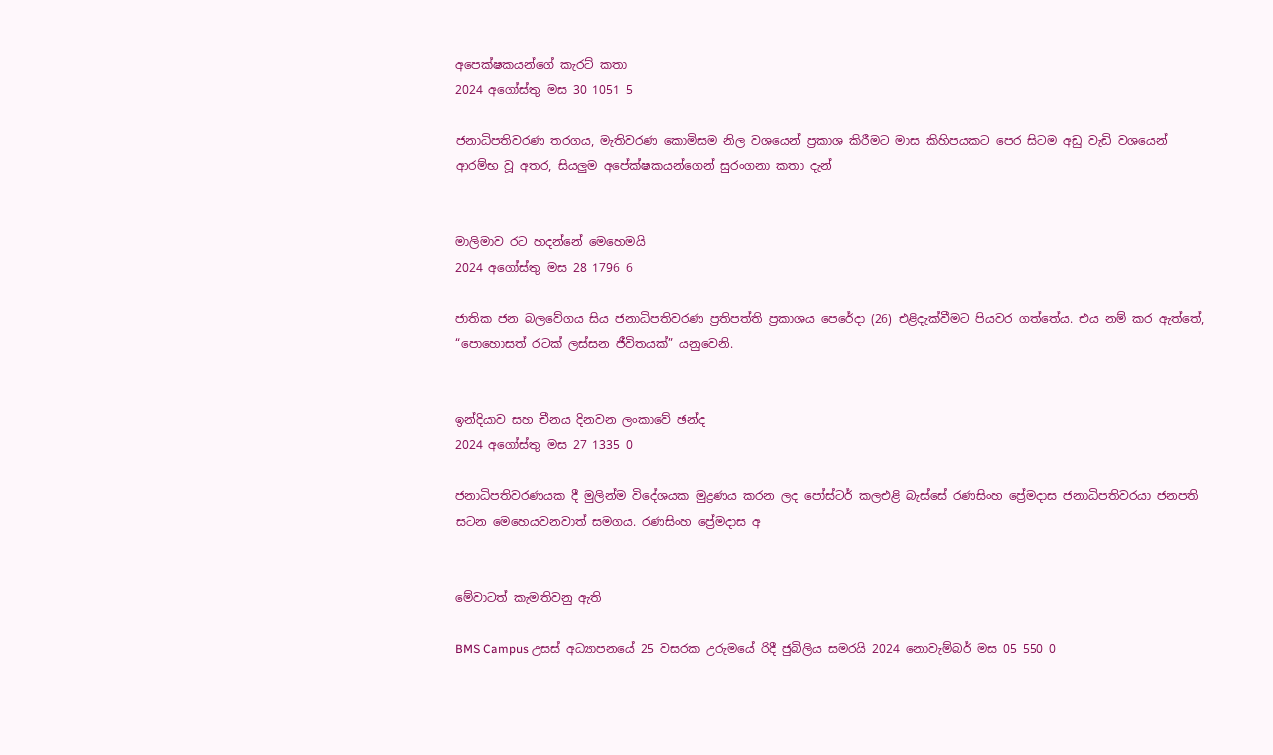අපෙක්ෂකයන්ගේ කැරට් කතා
2024 අගෝස්තු මස 30 1051 5

ජනාධිපතිවරණ තරගය, මැතිවරණ කොමිසම නිල වශයෙන් ප්‍රකාශ කිරීමට මාස කිහිපයකට පෙර සිටම අඩු වැඩි වශයෙන් ආරම්භ වූ අතර, සියලුම අපේක්ෂකයන්ගෙන් සුරංගනා කතා දැන්


මාලිමාව රට හදන්නේ මෙහෙමයි
2024 අගෝස්තු මස 28 1796 6

ජාතික ජන බලවේගය සිය ජනාධිපතිවරණ ප්‍රතිපත්ති ප්‍රකාශය පෙරේදා (26) එළිදැක්වීමට පියවර ගත්තේය. එය නම් කර ඇත්තේ, “පොහොසත් රටක් ලස්සන ජීවිතයක්” යනුවෙනි.


ඉන්දියාව සහ චීනය දිනවන ලංකාවේ ඡන්ද
2024 අගෝස්තු මස 27 1335 0

ජනාධිපතිවරණයක දී මුලින්ම විදේශයක මුද්‍රණය කරන ලද පෝස්ටර් කලඑළි බැස්සේ රණසිංහ ප්‍රේමදාස ජනාධිපතිවරයා ජනපති සටන මෙහෙයවනවාත් සමගය. රණසිංහ ප්‍රේමදාස අ


මේවාටත් කැමතිවනු ඇති

BMS Campus උසස් අධ්‍යාපනයේ 25 වසරක උරුමයේ රිදී ජුබිලිය සමරයි 2024 නොවැම්බර් මස 05 550 0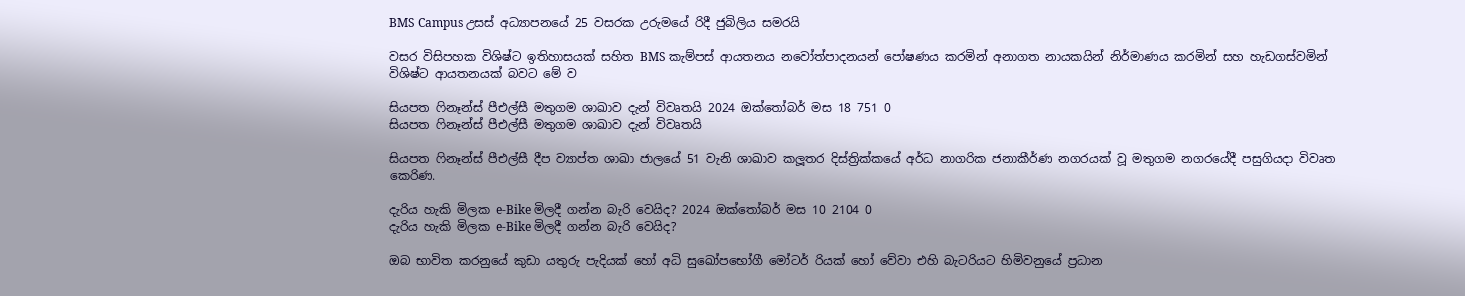BMS Campus උසස් අධ්‍යාපනයේ 25 වසරක උරුමයේ රිදී ජුබිලිය සමරයි

වසර විසිපහක විශිෂ්ට ඉතිහාසයක් සහිත BMS කැම්පස් ආයතනය නවෝත්පාදනයන් පෝෂණය කරමින් අනාගත නායකයින් නිර්මාණය කරමින් සහ හැඩගස්වමින් විශිෂ්ට ආයතනයක් බවට මේ ව

සියපත ෆිනෑන්ස් පීඑල්සී මතුගම ශාඛාව දැන් විවෘතයි 2024 ඔක්තෝබර් මස 18 751 0
සියපත ෆිනෑන්ස් පීඑල්සී මතුගම ශාඛාව දැන් විවෘතයි

සියපත ෆිනෑන්ස් පීඑල්සී දීප ව්‍යාප්ත ශාඛා ජාලයේ 51 වැනි ශාඛාව කලූතර දිස්ත්‍රික්කයේ අර්ධ නාගරික ජනාකීර්ණ නගරයක් වූ මතුගම නගරයේදී පසුගියදා විවෘත කෙරිණ.

දැරිය හැකි මිලක e-Bike මිලදී ගන්න බැරි වෙයිද? 2024 ඔක්තෝබර් මස 10 2104 0
දැරිය හැකි මිලක e-Bike මිලදී ගන්න බැරි වෙයිද?

ඔබ භාවිත කරනුයේ කුඩා යතුරු පැදියක් හෝ අධි සුඛෝපභෝගී මෝටර් රියක් හෝ වේවා එහි බැටරියට හිමිවනුයේ ප්‍රධාන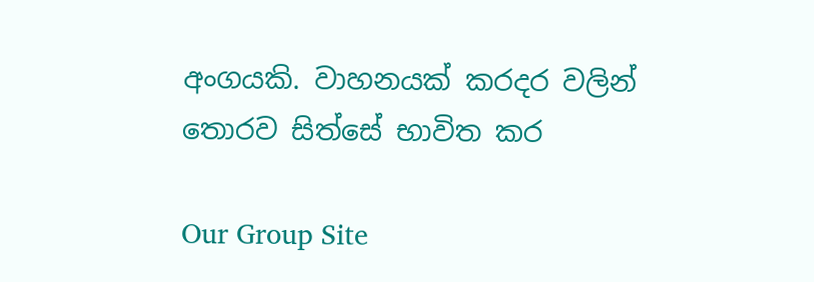අංගයකි. වාහනයක් කරදර වලින් තොරව සිත්සේ භාවිත කර

Our Group Site